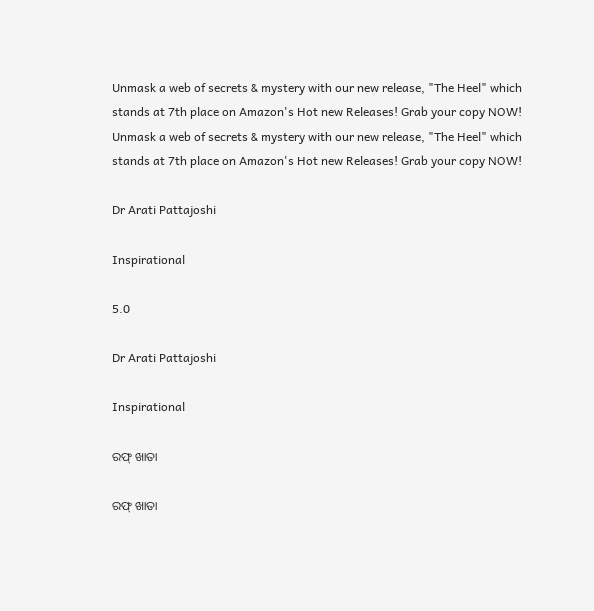Unmask a web of secrets & mystery with our new release, "The Heel" which stands at 7th place on Amazon's Hot new Releases! Grab your copy NOW!
Unmask a web of secrets & mystery with our new release, "The Heel" which stands at 7th place on Amazon's Hot new Releases! Grab your copy NOW!

Dr Arati Pattajoshi

Inspirational

5.0

Dr Arati Pattajoshi

Inspirational

ରଫ୍ ଖାତା

ରଫ୍ ଖାତା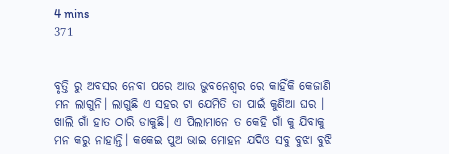4 mins
371


ବୃତ୍ତି ରୁ ଅବସର ନେବା ପରେ ଆଉ ଭୁବନେଶ୍ୱର ରେ କାହିଁକି କେଜାଣି ମନ ଲାଗୁନି। ଲାଗୁଛି ଏ ସହର ଟା ଯେମିତି ତା ପାଇଁ କୁଣିଆ ଘର । ଖାଲି ଗାଁ ହାତ ଠାରି ଡାକୁଛି। ଏ ପିଲାମାନେ ତ କେହି ଗାଁ କୁ ଯିବାକୁ ମନ କରୁ ନାହାନ୍ତି। କକେଇ ପୁଅ ଭାଇ ମୋହନ ଯଦିଓ ସବୁ ବୁଝା ବୁଝି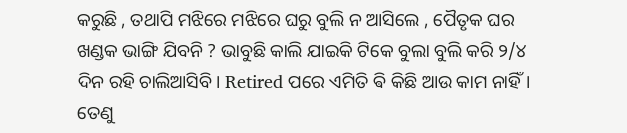କରୁଛି , ତଥାପି ମଝିରେ ମଝିରେ ଘରୁ ବୁଲି ନ ଆସିଲେ , ପୈତୃକ ଘର ଖଣ୍ଡକ ଭାଙ୍ଗି ଯିବନି ? ଭାବୁଛି କାଲି ଯାଇକି ଟିକେ ବୁଲା ବୁଲି କରି ୨/୪ ଦିନ ରହି ଚାଲିଆସିବି। Retired ପରେ ଏମିତି ଵି କିଛି ଆଉ କାମ ନାହିଁ। ତେଣୁ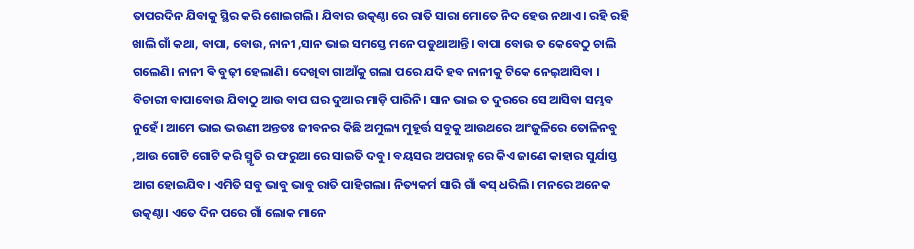ତାପରଦିନ ଯିବାକୁ ସ୍ଥିର କରି ଶୋଇଗଲି। ଯିବାର ଉତ୍କଣ୍ଠା ରେ ରାତି ସାରା ମୋତେ ନିଦ ହେଉ ନଥାଏ। ରହି ରହି ଖାଲି ଗାଁ କଥା, ବାପା, ବୋଉ, ନାନୀ ,ସାନ ଭାଇ ସମସ୍ତେ ମନେ ପଡୁଥାଆନ୍ତି। ବାପା ବୋଉ ତ କେବେଠୁ ଚାଲି ଗଲେଣି। ନାନୀ ଵି ବୁଢ଼ୀ ହେଲାଣି। ଦେଖିବା ଗାଆଁକୁ ଗଲା ପରେ ଯଦି ହବ ନାନୀକୁ ଟିକେ ନେଇ଼ଆସିବା । ବିଚାରୀ ବାପାବୋଉ ଯିବାଠୁ ଆଉ ବାପ ଘର ଦୁଆର ମାଡ଼ି ପାରିନି। ସାନ ଭାଇ ତ ଦୁରରେ ସେ ଆସିବା ସମ୍ଭବ ନୁହେଁ। ଆମେ ଭାଇ ଭଉଣୀ ଅନ୍ତତଃ ଜୀବନର କିଛି ଅମୁଲ୍ୟ ମୁହୂର୍ତ୍ତ ସବୁକୁ ଆଉଥରେ ଆଂଜୁଳିରେ ତୋଳିନବୁ ,ଆଉ ଗୋଟି ଗୋଟି କରି ସ୍ମୃତି ର ଫରୁଆ ରେ ସାଇତି ଦବୁ। ବୟସର ଅପରାହ୍ନ ରେ କିଏ ଜାଣେ କାହାର ସୁର୍ଯାସ୍ତ ଆଗ ହୋଇଯିବ। ଏମିତି ସବୁ ଭାବୁ ଭାବୁ ରାତି ପାହିଗଲା। ନିତ୍ୟକର୍ମ ସାରି ଗାଁ ଵସ୍ ଧରିଲି। ମନରେ ଅନେକ ଉତ୍କଣ୍ଠା। ଏତେ ଦିନ ପରେ ଗାଁ ଲୋକ ମାନେ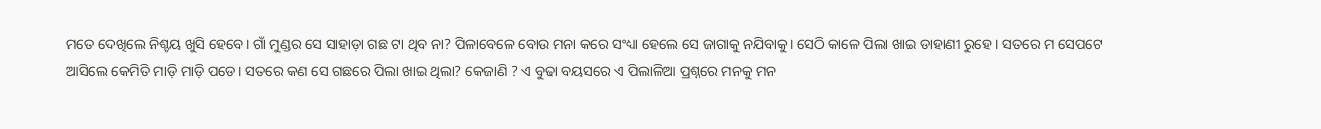ମତେ ଦେଖିଲେ ନିଶ୍ଚୟ ଖୁସି ହେବେ। ଗାଁ ମୁଣ୍ଡର ସେ ସାହାଡ଼ା ଗଛ ଟା ଥିବ ନା? ପିଳାବେଳେ ବୋଉ ମନା କରେ ସଂଧ୍ୟା ହେଲେ ସେ ଜାଗାକୁ ନଯିବାକୁ। ସେଠି କାଳେ ପିଲା ଖାଇ ଡାହାଣୀ ରୁହେ । ସତରେ ମ ସେପଟେ ଆସିଲେ କେମିତି ମାଡ଼ି ମାଡ଼ି ପଡେ। ସତରେ କଣ ସେ ଗଛରେ ପିଲା ଖାଇ ଥିଲା? କେଜାଣି ? ଏ ବୁଢା ବୟସରେ ଏ ପିଲାଳିଆ ପ୍ରଶ୍ନରେ ମନକୁ ମନ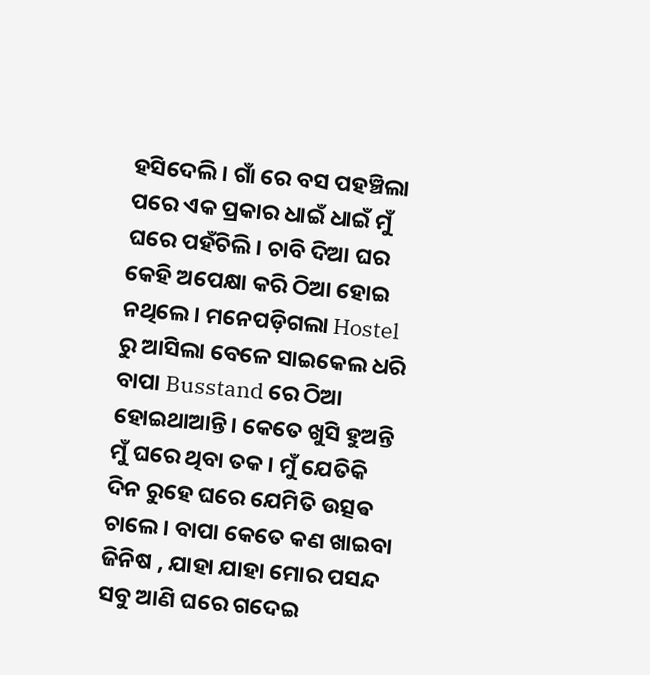ହସିଦେଲି । ଗାଁ ରେ ବସ ପହଞ୍ଚିଲା ପରେ ଏକ ପ୍ରକାର ଧାଇଁ ଧାଇଁ ମୁଁ ଘରେ ପହଁଚିଲି। ଚାବି ଦିଆ ଘର କେହି ଅପେକ୍ଷା କରି ଠିଆ ହୋଇ ନଥିଲେ। ମନେପଡ଼ିଗଲା Hostel ରୁ ଆସିଲା ବେଳେ ସାଇକେଲ ଧରି ବାପା Busstand ରେ ଠିଆ ହୋଇଥାଆନ୍ତି। କେତେ ଖୁସି ହୁଅନ୍ତି ମୁଁ ଘରେ ଥିବା ତକ। ମୁଁ ଯେତିକି ଦିନ ରୁହେ ଘରେ ଯେମିତି ଉତ୍ସଵ ଚାଲେ । ବାପା କେତେ କଣ ଖାଇବା ଜିନିଷ , ଯାହା ଯାହା ମୋର ପସନ୍ଦ ସବୁ ଆଣି ଘରେ ଗଦେଇ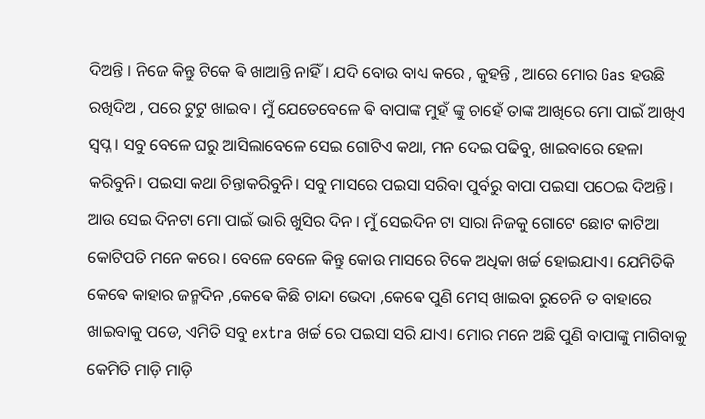ଦିଅନ୍ତି । ନିଜେ କିନ୍ତୁ ଟିକେ ଵି ଖାଆନ୍ତି ନାହିଁ। ଯଦି ବୋଉ ବାଧ୍ୟ କରେ , କୁହନ୍ତି , ଆରେ ମୋର Gas ହଉଛି ରଖିଦିଅ , ପରେ ଟୁଟୁ ଖାଇବ। ମୁଁ ଯେତେବେଳେ ଵି ବାପାଙ୍କ ମୁହଁ ଙ୍କୁ ଚାହେଁ ତାଙ୍କ ଆଖିରେ ମୋ ପାଇଁ ଆଖିଏ ସ୍ବପ୍ନ । ସବୁ ବେଳେ ଘରୁ ଆସିଲାବେଳେ ସେଇ ଗୋଟିଏ କଥା, ମନ ଦେଇ ପଢିବୁ, ଖାଇବାରେ ହେଳା କରିବୁନି। ପଇସା କଥା ଚିନ୍ତାକରିବୁନି। ସବୁ ମାସରେ ପଇସା ସରିବା ପୁର୍ବରୁ ବାପା ପଇସା ପଠେଇ ଦିଅନ୍ତି। ଆଉ ସେଇ ଦିନଟା ମୋ ପାଇଁ ଭାରି ଖୁସିର ଦିନ । ମୁଁ ସେଇଦିନ ଟା ସାରା ନିଜକୁ ଗୋଟେ ଛୋଟ କାଟିଆ କୋଟିପତି ମନେ କରେ। ବେଳେ ବେଳେ କିନ୍ତୁ କୋଉ ମାସରେ ଟିକେ ଅଧିକା ଖର୍ଚ୍ଚ ହୋଇଯାଏ। ଯେମିତିକି କେଵେ କାହାର ଜନ୍ମଦିନ ,କେଵେ କିଛି ଚାନ୍ଦା ଭେଦା ,କେଵେ ପୁଣି ମେସ୍ ଖାଇବା ରୁଚେନି ତ ବାହାରେ ଖାଇବାକୁ ପଡେ, ଏମିତି ସବୁ extra ଖର୍ଚ୍ଚ ରେ ପଇସା ସରି ଯାଏ। ମୋର ମନେ ଅଛି ପୁଣି ବାପାଙ୍କୁ ମାଗିବାକୁ କେମିତି ମାଡ଼ି ମାଡ଼ି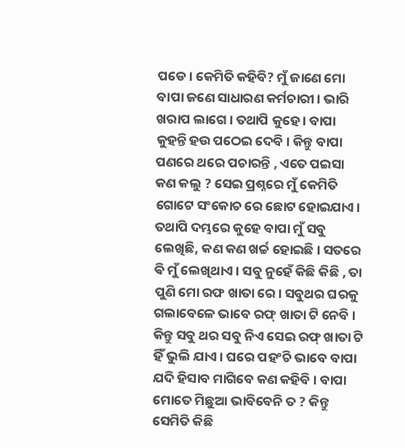ପଡେ। କେମିତି କହିବି? ମୁଁ ଜାଣେ ମୋ ବାପା ଜଣେ ସାଧାରଣ କର୍ମଚାରୀ। ଭାରି ଖରାପ ଲାଗେ। ତଥାପି କୁହେ । ବାପା କୁହନ୍ତି ହଉ ପଠେଇ ଦେବି। କିନ୍ତୁ ବାପା ପଣରେ ଥରେ ପଚାରନ୍ତି , ଏତେ ପଇସା କଣ କଲୁ ? ସେଇ ପ୍ରଶ୍ନରେ ମୁଁ କେମିତି ଗୋଟେ ସଂକୋଚ ରେ ଛୋଟ ହୋଇଯାଏ। ତଥାପି ଦମ୍ଭରେ କୁହେ ବାପା ମୁଁ ସବୁ ଲେଖିଛି, କଣ କଣ ଖର୍ଚ୍ଚ ହୋଇଛି। ସତରେ ଵି ମୁଁ ଲେଖିଥାଏ। ସବୁ ନୁହେଁ କିଛି କିଛି , ତା ପୁଣି ମୋ ରଫ ଖାତା ରେ। ସବୁଥର ଘରକୁ ଗଲାବେଳେ ଭାବେ ରଫ୍ ଖାତା ଟି ନେବି । କିନ୍ତୁ ସବୁ ଥର ସବୁ ନିଏ ସେଇ ରଫ୍ ଖାତା ଟି ହିଁ ଭୁଲି ଯାଏ। ଘରେ ପହଂଚି ଭାବେ ବାପା ଯଦି ହିସାବ ମାଗିବେ କଣ କହିବି। ବାପା ମୋତେ ମିଛୁଆ ଭାବିବେନି ତ ? କିନ୍ତୁ ସେମିତି କିଛି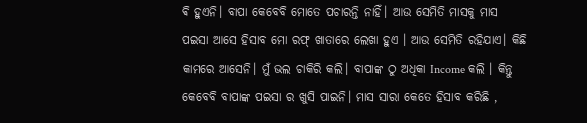ଵି ହୁଏନି। ବାପା କେବେବି ମୋତେ ପଚାରନ୍ତି ନାହିଁ। ଆଉ ସେମିତି ମାସକୁ ମାସ ପଇସା ଆସେ ହିସାବ ମୋ ରଫ୍ ଖାତାରେ ଲେଖା ହୁଏ । ଆଉ ସେମିତି ରହିଯାଏ। କିଛି କାମରେ ଆସେନି। ମୁଁ ଭଲ ଚାକିରି କଲି। ବାପାଙ୍କ ଠୁ ଅଧିକା Income କଲି । କିନ୍ତୁ କେବେବି ବାପାଙ୍କ ପଇସା ର ଖୁସି ପାଇନି। ମାସ ସାରା କେତେ ହିସାବ କରିଛି ,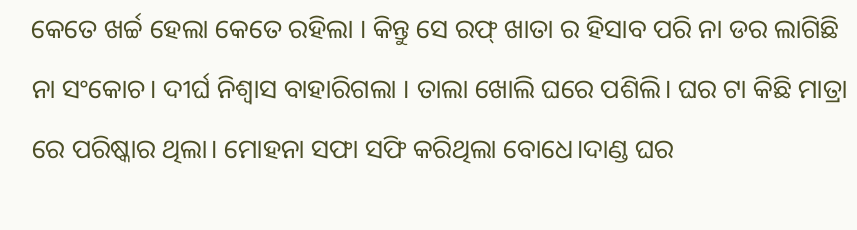କେତେ ଖର୍ଚ୍ଚ ହେଲା କେତେ ରହିଲା । କିନ୍ତୁ ସେ ରଫ୍ ଖାତା ର ହିସାବ ପରି ନା ଡର ଲାଗିଛି ନା ସଂକୋଚ। ଦୀର୍ଘ ନିଶ୍ୱାସ ବାହାରିଗଲା । ତାଲା ଖୋଲି ଘରେ ପଶିଲି। ଘର ଟା କିଛି ମାତ୍ରା ରେ ପରିଷ୍କାର ଥିଲା। ମୋହନା ସଫା ସଫି କରିଥିଲା ବୋଧେ।ଦାଣ୍ଡ ଘର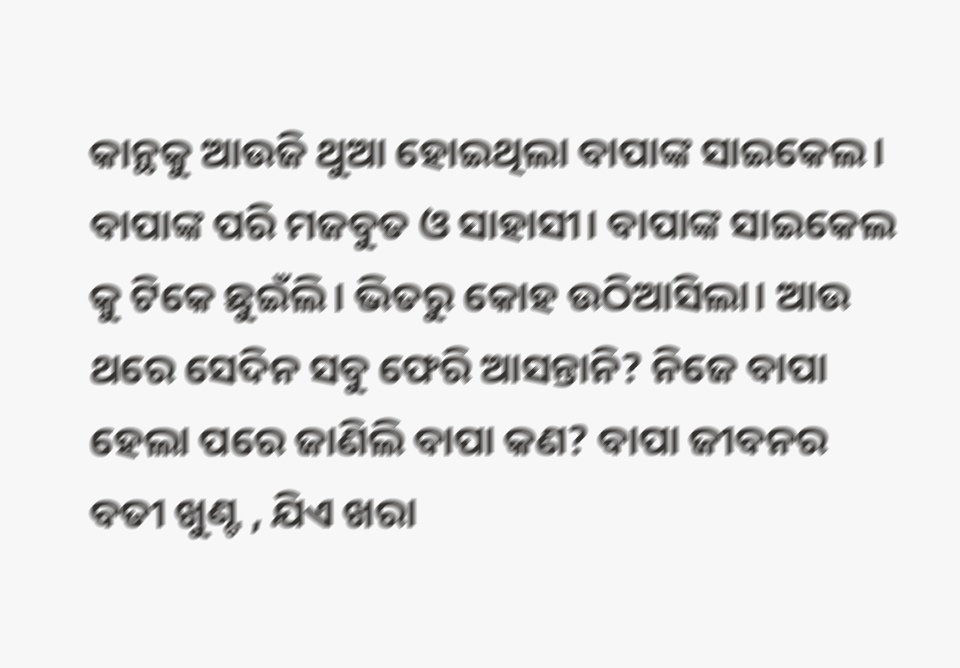କାନ୍ଥକୁ ଆଉଜି ଥୁଆ ହୋଇଥିଲା ବାପାଙ୍କ ସାଇକେଲ। ବାପାଙ୍କ ପରି ମଜବୁତ ଓ ସାହାସୀ। ବାପାଙ୍କ ସାଇକେଲ କୁ ଟିକେ ଛୁଇଁଲି। ଭିତରୁ କୋହ ଉଠିଆସିଲା। ଆଉ ଥରେ ସେଦିନ ସବୁ ଫେରି ଆସନ୍ତାନି? ନିଜେ ବାପା ହେଲା ପରେ ଜାଣିଲି ବାପା କଣ? ବାପା ଜୀବନର ବତୀ ଖୁଣ୍ଟ , ଯିଏ ଖରା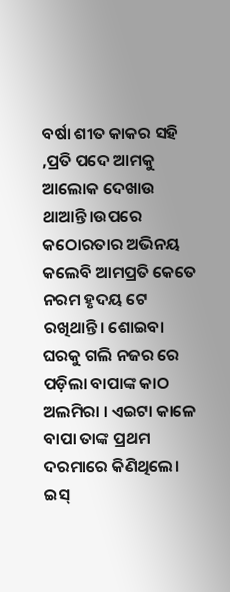ବର୍ଷା ଶୀତ କାକର ସହି ,ପ୍ରତି ପଦେ ଆମକୁ ଆଲୋକ ଦେଖାଉ ଥାଆନ୍ତି।ଉପରେ କଠୋରତାର ଅଭିନୟ କଲେବି ଆମପ୍ରତି କେତେ ନରମ ହୃଦୟ ଟେ ରଖିଥାନ୍ତି। ଶୋଇବା ଘରକୁ ଗଲି ନଜର ରେ ପଡ଼ିଲା ବାପାଙ୍କ କାଠ ଅଲମିରା । ଏଇଟା କାଳେ ବାପା ତାଙ୍କ ପ୍ରଥମ ଦରମାରେ କିଣିଥିଲେ। ଇସ୍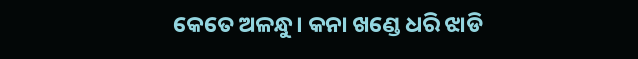କେତେ ଅଳନ୍ଧୁ। କନା ଖଣ୍ଡେ ଧରି ଝାଡି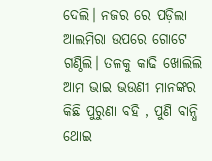ଦେଲି। ନଜର ରେ ପଡ଼ିଲା ଆଲମିରା ଉପରେ ଗୋଟେ ଗଣ୍ଠିଲି। ତଳକୁ କାଢି ଖୋଲିଲି ଆମ ଭାଇ ଭଉଣୀ ମାନଙ୍କର କିଛି ପୁରୁଣା ବହି , ପୁଣି ବାନ୍ଧି ଥୋଇ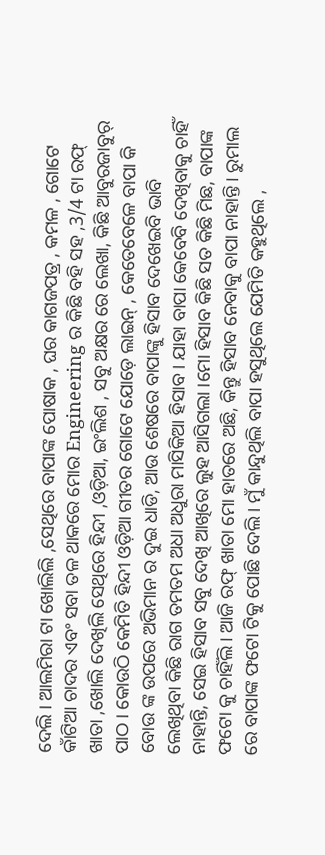ଦେଲି । ଆଲମିରା ଟା ଖୋଲିଲି ,ସେଥିରେ ବାପାଙ୍କ ପୋଷାକ , ଘର କାଗଜପତ୍ର , କମଳ , ଗୋଟେ କାଁଟିଆ ଚାଦର ଏବଂ ସବା ତଳ ଥାକରେ ମୋର Engineering ର କିଛି ବହି ସହ ,3/4 ଟା ରଫ୍ ଖାତା ,ଖୋଲି ଦେଖିଲି ସେଥିରେ ହିନ୍ଦୀ ,ଓଡ଼ିଆ, ଇଂଲିଶ , ସବୁ ଅକ୍ଷର ରେ ଲେଖା, କିଛି ଆବୁରଜାବୁର୍ ପାଠ । କୋଉଠି କେମିତି ହିନ୍ଦୀ ଓଡ଼ିଆ ଗୀତର ଗୋଟେ ଯୋଡ଼େ ଲାଇନ୍ , କେତେବେଳେ ବାପା କି ବୋଉ ଙ୍କ ଉପରେ ଅଭିମାନ ର ଦୁଇ ଧାଡି, ଆଉ ଶେଷରେ ବାପାଙ୍କୁ ହିସାବ ଦେଖେଇବି ଭାବି ଲେଖିଥିବା କିଛି ରାଗ ତମତମ ଅଧା ଅଧୁରା ମାସିକିଆ ହିସାବ। ଯାହା ବାପା କେବେବି ଦେଖିବାକୁ ଚାହିଁ ନାହାନ୍ତି, ସେଇ ହିସାବ ସବୁ ଦେଖି ଆଖିରେ ଲୁହ ଆସିଗଲା ।ମୋ ହିସାବ କିଛି ସତ କିଛି ମିଛ, ବାପାଙ୍କ ଫଟୋ କୁ ଚାହିଁଲି। ଆଜି ରଫ୍ ଖାତା ମୋ ହାତରେ ଅଛି, କିନ୍ତୁ ହିସାବ ନେବାକୁ ବାପା ନାହାନ୍ତି। ରୁମାଲ ରେ ବାପାଙ୍କ ଫଟୋ ଟିକୁ ପୋଛି ଦେଲି। ମୁଁ କାନ୍ଦୁଥିଲି ବାପା ହସୁଥିଲେ ଯେମିତି କହୁଥିଲେ ,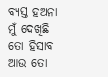ବ୍ୟସ୍ତ ହଅନା ମୁଁ ଦେଖିଛି ତୋ ହିସାବ ଆଉ ତୋ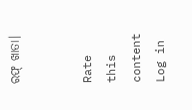ରଫ୍ ଖାତା।


Rate this content
Log in